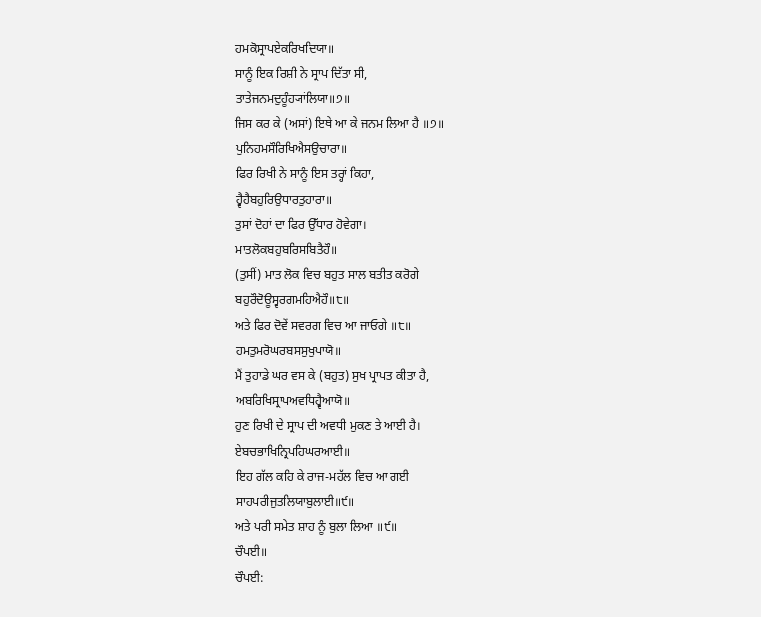ਹਮਕੋਸ੍ਰਾਪਏਕਰਿਖਦਿਯਾ॥
ਸਾਨੂੰ ਇਕ ਰਿਸ਼ੀ ਨੇ ਸ੍ਰਾਪ ਦਿੱਤਾ ਸੀ,
ਤਾਤੇਜਨਮਦੁਹੂੰਹ੍ਯਾਂਲਿਯਾ॥੭॥
ਜਿਸ ਕਰ ਕੇ (ਅਸਾਂ) ਇਥੇ ਆ ਕੇ ਜਨਮ ਲਿਆ ਹੈ ॥੭॥
ਪੁਨਿਹਮਸੌਰਿਖਿਐਸਉਚਾਰਾ॥
ਫਿਰ ਰਿਖੀ ਨੇ ਸਾਨੂੰ ਇਸ ਤਰ੍ਹਾਂ ਕਿਹਾ,
ਹ੍ਵੈਹੈਬਹੁਰਿਉਧਾਰਤੁਹਾਰਾ॥
ਤੁਸਾਂ ਦੋਹਾਂ ਦਾ ਫਿਰ ਉੱਧਾਰ ਹੋਵੇਗਾ।
ਮਾਤਲੋਕਬਹੁਬਰਿਸਬਿਤੈਹੌ॥
(ਤੁਸੀਂ) ਮਾਤ ਲੋਕ ਵਿਚ ਬਹੁਤ ਸਾਲ ਬਤੀਤ ਕਰੋਗੇ
ਬਹੁਰੌਦੋਊਸ੍ਵਰਗਮਹਿਐਹੌ॥੮॥
ਅਤੇ ਫਿਰ ਦੋਵੇਂ ਸਵਰਗ ਵਿਚ ਆ ਜਾਓਗੇ ॥੮॥
ਹਮਤੁਮਰੋਘਰਬਸਸੁਖੁਪਾਯੋ॥
ਮੈਂ ਤੁਹਾਡੇ ਘਰ ਵਸ ਕੇ (ਬਹੁਤ) ਸੁਖ ਪ੍ਰਾਪਤ ਕੀਤਾ ਹੈ,
ਅਬਰਿਖਿਸ੍ਰਾਪਅਵਧਿਹ੍ਵੈਆਯੋ॥
ਹੁਣ ਰਿਖੀ ਦੇ ਸ੍ਰਾਪ ਦੀ ਅਵਧੀ ਮੁਕਣ ਤੇ ਆਈ ਹੈ।
ਏਬਚਭਾਖਿਨ੍ਰਿਪਹਿਘਰਆਈ॥
ਇਹ ਗੱਲ ਕਹਿ ਕੇ ਰਾਜ-ਮਹੱਲ ਵਿਚ ਆ ਗਈ
ਸਾਹਪਰੀਜੁਤਲਿਯਾਬੁਲਾਈ॥੯॥
ਅਤੇ ਪਰੀ ਸਮੇਤ ਸ਼ਾਹ ਨੂੰ ਬੁਲਾ ਲਿਆ ॥੯॥
ਚੌਪਈ॥
ਚੌਪਈ: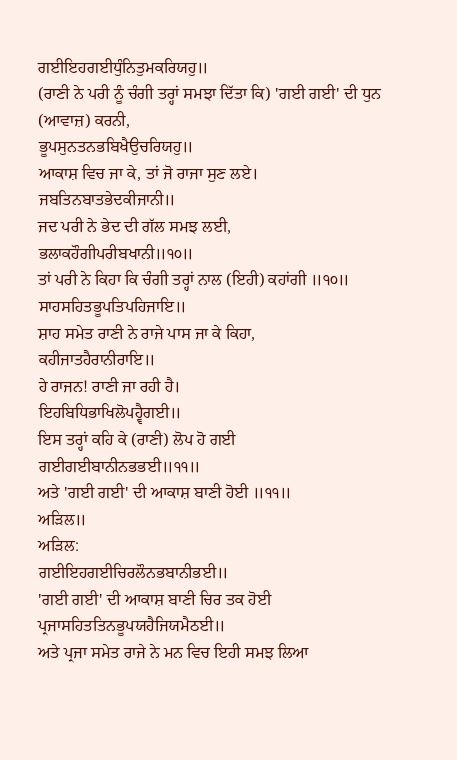ਗਈਇਹਗਈਧੁੰਨਿਤੁਮਕਰਿਯਹੁ॥
(ਰਾਣੀ ਨੇ ਪਰੀ ਨੂੰ ਚੰਗੀ ਤਰ੍ਹਾਂ ਸਮਝਾ ਦਿੱਤਾ ਕਿ) 'ਗਈ ਗਈ' ਦੀ ਧੁਨ (ਆਵਾਜ਼) ਕਰਨੀ,
ਭੂਪਸੁਨਤਨਭਬਿਖੈਉਚਰਿਯਹੁ॥
ਆਕਾਸ਼ ਵਿਚ ਜਾ ਕੇ, ਤਾਂ ਜੋ ਰਾਜਾ ਸੁਣ ਲਏ।
ਜਬਤਿਨਬਾਤਭੇਦਕੀਜਾਨੀ॥
ਜਦ ਪਰੀ ਨੇ ਭੇਦ ਦੀ ਗੱਲ ਸਮਝ ਲਈ,
ਭਲਾਕਹੌਗੀਪਰੀਬਖਾਨੀ॥੧੦॥
ਤਾਂ ਪਰੀ ਨੇ ਕਿਹਾ ਕਿ ਚੰਗੀ ਤਰ੍ਹਾਂ ਨਾਲ (ਇਹੀ) ਕਹਾਂਗੀ ॥੧੦॥
ਸਾਹਸਹਿਤਭੂਪਤਿਪਹਿਜਾਇ॥
ਸ਼ਾਹ ਸਮੇਤ ਰਾਣੀ ਨੇ ਰਾਜੇ ਪਾਸ ਜਾ ਕੇ ਕਿਹਾ,
ਕਹੀਜਾਤਹੈਰਾਨੀਰਾਇ॥
ਹੇ ਰਾਜਨ! ਰਾਣੀ ਜਾ ਰਹੀ ਹੈ।
ਇਹਬਿਧਿਭਾਖਿਲੋਪਹ੍ਵੈਗਈ॥
ਇਸ ਤਰ੍ਹਾਂ ਕਹਿ ਕੇ (ਰਾਣੀ) ਲੋਪ ਹੋ ਗਈ
ਗਈਗਈਬਾਨੀਨਭਭਈ॥੧੧॥
ਅਤੇ 'ਗਈ ਗਈ' ਦੀ ਆਕਾਸ਼ ਬਾਣੀ ਹੋਈ ॥੧੧॥
ਅੜਿਲ॥
ਅੜਿਲ:
ਗਈਇਹਗਈਚਿਰਲੌਨਭਬਾਨੀਭਈ॥
'ਗਈ ਗਈ' ਦੀ ਆਕਾਸ਼ ਬਾਣੀ ਚਿਰ ਤਕ ਹੋਈ
ਪ੍ਰਜਾਸਹਿਤਤਿਨਭੂਪਯਹੈਜਿਯਮੈਠਈ॥
ਅਤੇ ਪ੍ਰਜਾ ਸਮੇਤ ਰਾਜੇ ਨੇ ਮਨ ਵਿਚ ਇਹੀ ਸਮਝ ਲਿਆ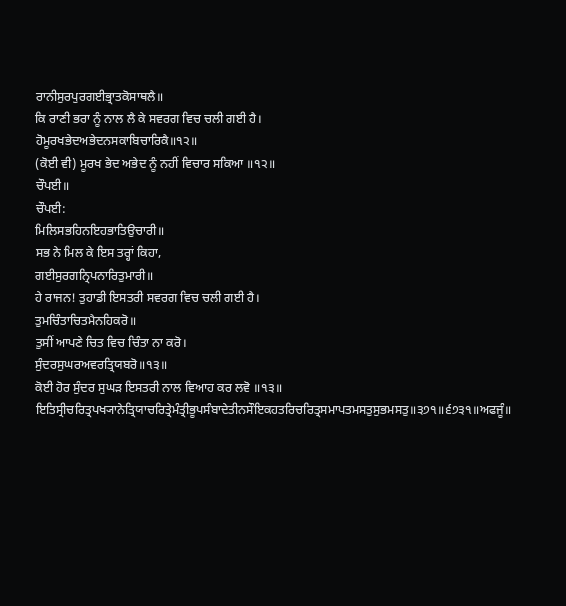ਰਾਨੀਸੁਰਪੁਰਗਈਭ੍ਰਾਤਕੋਸਾਥਲੈ॥
ਕਿ ਰਾਣੀ ਭਰਾ ਨੂੰ ਨਾਲ ਲੈ ਕੇ ਸਵਰਗ ਵਿਚ ਚਲੀ ਗਈ ਹੈ।
ਹੋਮੂਰਖਭੇਦਅਭੇਦਨਸਕਾਬਿਚਾਰਿਕੈ॥੧੨॥
(ਕੋਈ ਵੀ) ਮੂਰਖ ਭੇਦ ਅਭੇਦ ਨੂੰ ਨਹੀਂ ਵਿਚਾਰ ਸਕਿਆ ॥੧੨॥
ਚੌਪਈ॥
ਚੌਪਈ:
ਮਿਲਿਸਭਹਿਨਇਹਭਾਤਿਉਚਾਰੀ॥
ਸਭ ਨੇ ਮਿਲ ਕੇ ਇਸ ਤਰ੍ਹਾਂ ਕਿਹਾ,
ਗਈਸੁਰਗਨ੍ਰਿਪਨਾਰਿਤੁਮਾਰੀ॥
ਹੇ ਰਾਜਨ! ਤੁਹਾਡੀ ਇਸਤਰੀ ਸਵਰਗ ਵਿਚ ਚਲੀ ਗਈ ਹੈ।
ਤੁਮਚਿੰਤਾਚਿਤਮੈਨਹਿਕਰੋ॥
ਤੁਸੀਂ ਆਪਣੇ ਚਿਤ ਵਿਚ ਚਿੰਤਾ ਨਾ ਕਰੋ।
ਸੁੰਦਰਸੁਘਰਅਵਰਤ੍ਰਿਯਬਰੋ॥੧੩॥
ਕੋਈ ਹੋਰ ਸੁੰਦਰ ਸੁਘੜ ਇਸਤਰੀ ਨਾਲ ਵਿਆਹ ਕਰ ਲਵੋ ॥੧੩॥
ਇਤਿਸ੍ਰੀਚਰਿਤ੍ਰਪਖ੍ਯਾਨੇਤ੍ਰਿਯਾਚਰਿਤ੍ਰੇਮੰਤ੍ਰੀਭੂਪਸੰਬਾਦੇਤੀਨਸੌਇਕਹਤਰਿਚਰਿਤ੍ਰਸਮਾਪਤਮਸਤੁਸੁਭਮਸਤੁ॥੩੭੧॥੬੭੩੧॥ਅਫਜੂੰ॥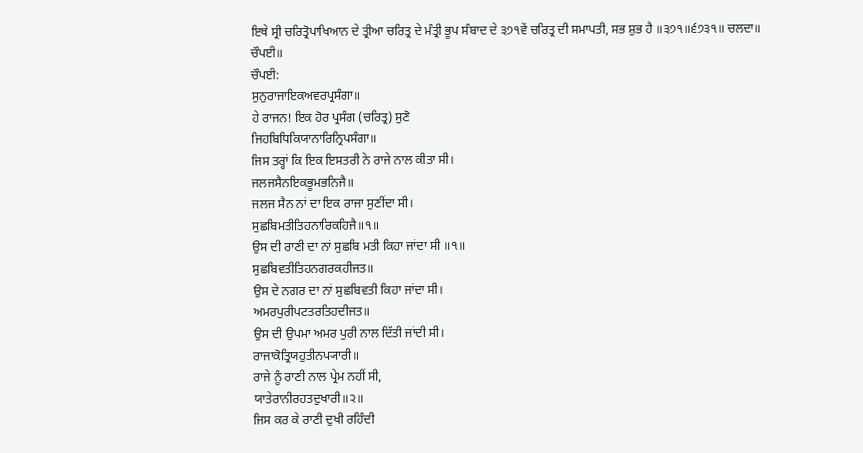ਇਥੇ ਸ੍ਰੀ ਚਰਿਤ੍ਰੋਪਾਖਿਆਨ ਦੇ ਤ੍ਰੀਆ ਚਰਿਤ੍ਰ ਦੇ ਮੰਤ੍ਰੀ ਭੂਪ ਸੰਬਾਦ ਦੇ ੩੭੧ਵੇਂ ਚਰਿਤ੍ਰ ਦੀ ਸਮਾਪਤੀ, ਸਭ ਸ਼ੁਭ ਹੈ ॥੩੭੧॥੬੭੩੧॥ ਚਲਦਾ॥
ਚੌਪਈ॥
ਚੌਪਈ:
ਸੁਨੁਰਾਜਾਇਕਅਵਰਪ੍ਰਸੰਗਾ॥
ਹੇ ਰਾਜਨ! ਇਕ ਹੋਰ ਪ੍ਰਸੰਗ (ਚਰਿਤ੍ਰ) ਸੁਣੋ
ਜਿਹਬਿਧਿਕਿਯਾਨਾਰਿਨ੍ਰਿਪਸੰਗਾ॥
ਜਿਸ ਤਰ੍ਹਾਂ ਕਿ ਇਕ ਇਸਤਰੀ ਨੇ ਰਾਜੇ ਨਾਲ ਕੀਤਾ ਸੀ।
ਜਲਜਸੈਨਇਕਭੂਮਭਨਿਜੈ॥
ਜਲਜ ਸੈਨ ਨਾਂ ਦਾ ਇਕ ਰਾਜਾ ਸੁਣੀਂਦਾ ਸੀ।
ਸੁਛਬਿਮਤੀਤਿਹਨਾਰਿਕਹਿਜੈ॥੧॥
ਉਸ ਦੀ ਰਾਣੀ ਦਾ ਨਾਂ ਸੁਛਬਿ ਮਤੀ ਕਿਹਾ ਜਾਂਦਾ ਸੀ ॥੧॥
ਸੁਛਬਿਵਤੀਤਿਹਨਗਰਕਹੀਜਤ॥
ਉਸ ਦੇ ਨਗਰ ਦਾ ਨਾਂ ਸੁਛਬਿਵਤੀ ਕਿਹਾ ਜਾਂਦਾ ਸੀ।
ਅਮਰਪੁਰੀਪਟਤਰਤਿਹਦੀਜਤ॥
ਉਸ ਦੀ ਉਪਮਾ ਅਮਰ ਪੁਰੀ ਨਾਲ ਦਿੱਤੀ ਜਾਂਦੀ ਸੀ।
ਰਾਜਾਕੋਤ੍ਰਿਯਹੁਤੀਨਪ੍ਯਾਰੀ॥
ਰਾਜੇ ਨੂੰ ਰਾਣੀ ਨਾਲ ਪ੍ਰੇਮ ਨਹੀਂ ਸੀ,
ਯਾਤੇਰਾਨੀਰਹਤਦੁਖਾਰੀ॥੨॥
ਜਿਸ ਕਰ ਕੇ ਰਾਣੀ ਦੁਖੀ ਰਹਿੰਦੀ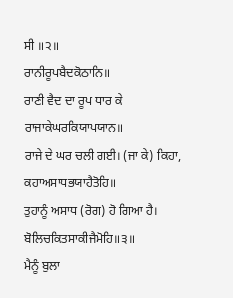ਸੀ ॥੨॥
ਰਾਨੀਰੂਪਬੈਦਕੋਠਾਨਿ॥
ਰਾਣੀ ਵੈਦ ਦਾ ਰੂਪ ਧਾਰ ਕੇ
ਰਾਜਾਕੇਘਰਕਿਯਾਪਯਾਨ॥
ਰਾਜੇ ਦੇ ਘਰ ਚਲੀ ਗਈ। (ਜਾ ਕੇ) ਕਿਹਾ,
ਕਹਾਅਸਾਧਭਯਾਹੈਤੋਹਿ॥
ਤੁਹਾਨੂੰ ਅਸਾਧ (ਰੋਗ) ਹੋ ਗਿਆ ਹੈ।
ਬੋਲਿਚਕਿਤਸਾਕੀਜੈਮੋਹਿ॥੩॥
ਮੈਨੂੰ ਬੁਲਾ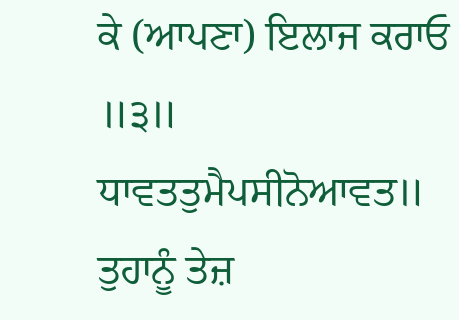ਕੇ (ਆਪਣਾ) ਇਲਾਜ ਕਰਾਓ ॥੩॥
ਧਾਵਤਤੁਮੈਪਸੀਨੋਆਵਤ॥
ਤੁਹਾਨੂੰ ਤੇਜ਼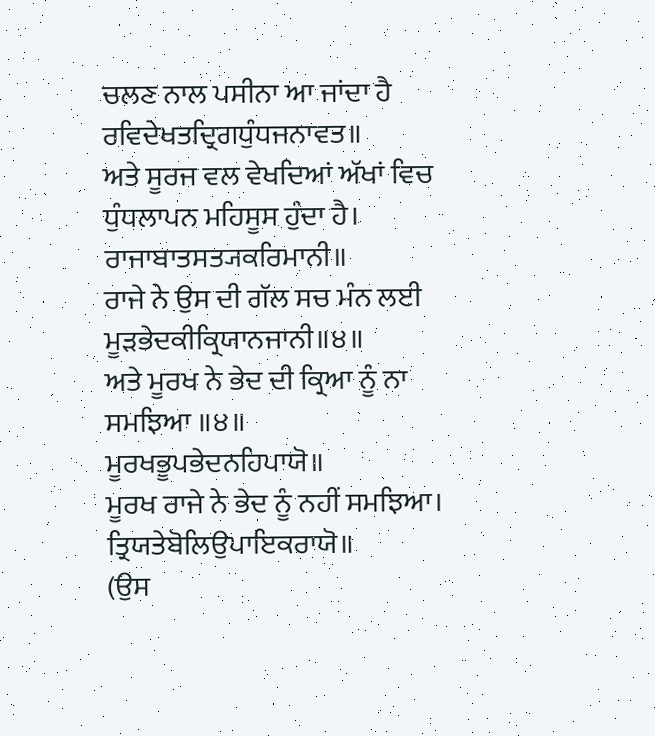ਚਲਣ ਨਾਲ ਪਸੀਨਾ ਆ ਜਾਂਦਾ ਹੈ
ਰਵਿਦੇਖਤਦ੍ਰਿਗਧੁੰਧਜਨਾਵਤ॥
ਅਤੇ ਸੂਰਜ ਵਲ ਵੇਖਦਿਆਂ ਅੱਖਾਂ ਵਿਚ ਧੁੰਧਲਾਪਨ ਮਹਿਸੂਸ ਹੁੰਦਾ ਹੈ।
ਰਾਜਾਬਾਤਸਤ੍ਯਕਰਿਮਾਨੀ॥
ਰਾਜੇ ਨੇ ਉਸ ਦੀ ਗੱਲ ਸਚ ਮੰਨ ਲਈ
ਮੂੜਭੇਦਕੀਕ੍ਰਿਯਾਨਜਾਨੀ॥੪॥
ਅਤੇ ਮੂਰਖ ਨੇ ਭੇਦ ਦੀ ਕ੍ਰਿਆ ਨੂੰ ਨਾ ਸਮਝਿਆ ॥੪॥
ਮੂਰਖਭੂਪਭੇਦਨਹਿਪਾਯੋ॥
ਮੂਰਖ ਰਾਜੇ ਨੇ ਭੇਦ ਨੂੰ ਨਹੀਂ ਸਮਝਿਆ।
ਤ੍ਰਿਯਤੇਬੋਲਿਉਪਾਇਕਰਾਯੋ॥
(ਉਸ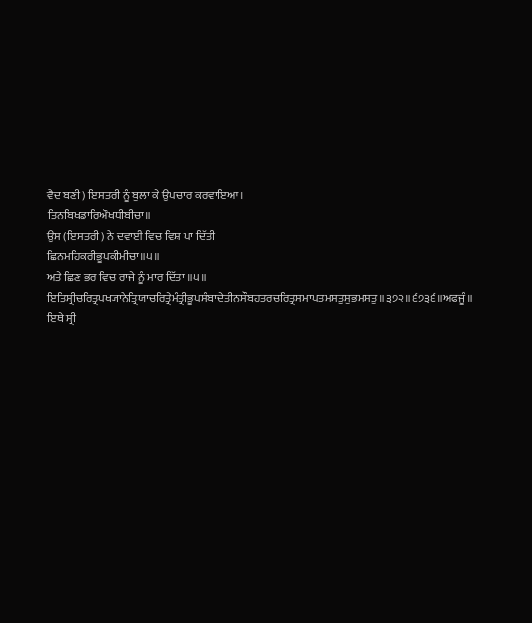ਵੈਦ ਬਣੀ) ਇਸਤਰੀ ਨੂੰ ਬੁਲਾ ਕੇ ਉਪਚਾਰ ਕਰਵਾਇਆ।
ਤਿਨਬਿਖਡਾਰਿਔਖਧੀਬੀਚਾ॥
ਉਸ (ਇਸਤਰੀ) ਨੇ ਦਵਾਈ ਵਿਚ ਵਿਸ਼ ਪਾ ਦਿੱਤੀ
ਛਿਨਮਹਿਕਰੀਭੂਪਕੀਮੀਚਾ॥੫॥
ਅਤੇ ਛਿਣ ਭਰ ਵਿਚ ਰਾਜੇ ਨੂੰ ਮਾਰ ਦਿੱਤਾ ॥੫॥
ਇਤਿਸ੍ਰੀਚਰਿਤ੍ਰਪਖ੍ਯਾਨੇਤ੍ਰਿਯਾਚਰਿਤ੍ਰੇਮੰਤ੍ਰੀਭੂਪਸੰਬਾਦੇਤੀਨਸੌਬਹਤਰਚਰਿਤ੍ਰਸਮਾਪਤਮਸਤੁਸੁਭਮਸਤੁ॥੩੭੨॥੬੭੩੬॥ਅਫਜੂੰ॥
ਇਥੇ ਸ੍ਰੀ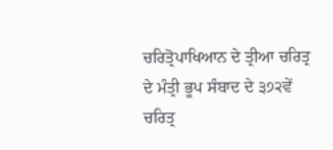ਚਰਿਤ੍ਰੋਪਾਖਿਆਨ ਦੇ ਤ੍ਰੀਆ ਚਰਿਤ੍ਰ ਦੇ ਮੰਤ੍ਰੀ ਭੂਪ ਸੰਬਾਦ ਦੇ ੩੭੨ਵੇਂ ਚਰਿਤ੍ਰ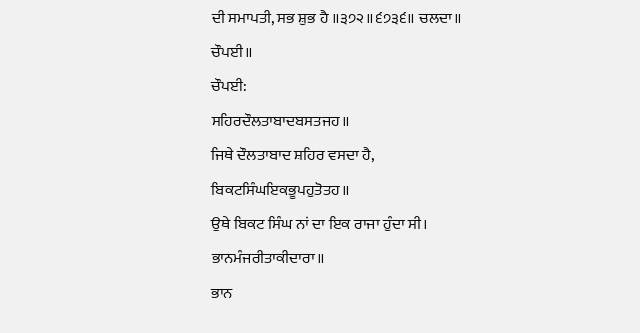ਦੀ ਸਮਾਪਤੀ, ਸਭ ਸ਼ੁਭ ਹੈ ॥੩੭੨॥੬੭੩੬॥ ਚਲਦਾ॥
ਚੌਪਈ॥
ਚੌਪਈ:
ਸਹਿਰਦੌਲਤਾਬਾਦਬਸਤਜਹ॥
ਜਿਥੇ ਦੌਲਤਾਬਾਦ ਸ਼ਹਿਰ ਵਸਦਾ ਹੈ,
ਬਿਕਟਸਿੰਘਇਕਭੂਪਹੁਤੋਤਹ॥
ਉਥੇ ਬਿਕਟ ਸਿੰਘ ਨਾਂ ਦਾ ਇਕ ਰਾਜਾ ਹੁੰਦਾ ਸੀ।
ਭਾਨਮੰਜਰੀਤਾਕੀਦਾਰਾ॥
ਭਾਨ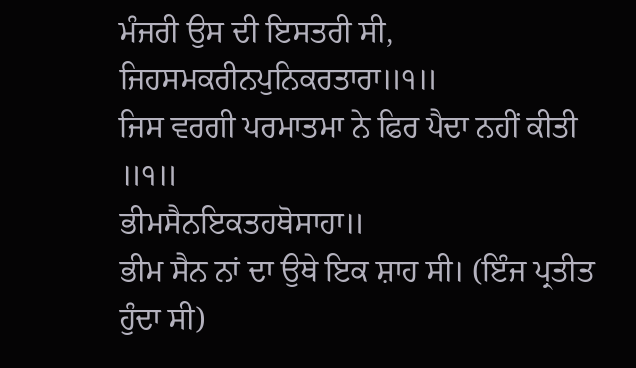ਮੰਜਰੀ ਉਸ ਦੀ ਇਸਤਰੀ ਸੀ,
ਜਿਹਸਮਕਰੀਨਪੁਨਿਕਰਤਾਰਾ॥੧॥
ਜਿਸ ਵਰਗੀ ਪਰਮਾਤਮਾ ਨੇ ਫਿਰ ਪੈਦਾ ਨਹੀਂ ਕੀਤੀ ॥੧॥
ਭੀਮਸੈਨਇਕਤਹਥੋਸਾਹਾ॥
ਭੀਮ ਸੈਨ ਨਾਂ ਦਾ ਉਥੇ ਇਕ ਸ਼ਾਹ ਸੀ। (ਇੰਜ ਪ੍ਰਤੀਤ ਹੁੰਦਾ ਸੀ)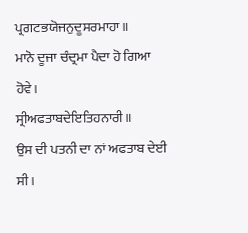ਪ੍ਰਗਟਭਯੋਜਨੁਦੂਸਰਮਾਹਾ॥
ਮਾਨੋ ਦੂਜਾ ਚੰਦ੍ਰਮਾ ਪੈਦਾ ਹੋ ਗਿਆ ਹੋਵੇ।
ਸ੍ਰੀਅਫਤਾਬਦੇਇਤਿਹਨਾਰੀ॥
ਉਸ ਦੀ ਪਤਨੀ ਦਾ ਨਾਂ ਅਫਤਾਬ ਦੇਈ ਸੀ।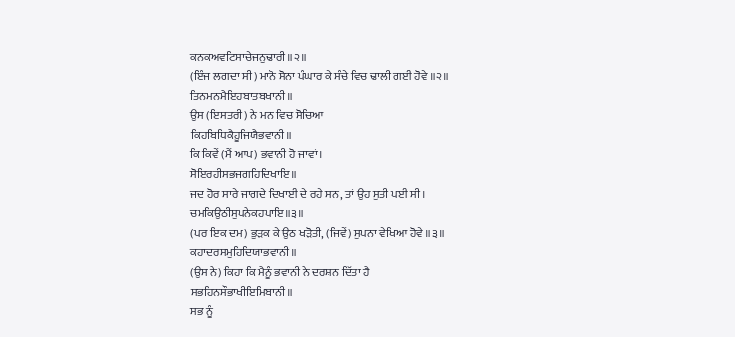ਕਨਕਅਵਟਿਸਾਚੇਜਨੁਢਾਰੀ॥੨॥
(ਇੰਜ ਲਗਦਾ ਸੀ) ਮਾਨੋ ਸੋਨਾ ਪੰਘਾਰ ਕੇ ਸੰਚੇ ਵਿਚ ਢਾਲੀ ਗਈ ਹੋਵੇ ॥੨॥
ਤਿਨਮਨਮੈਇਹਬਾਤਬਖਾਨੀ॥
ਉਸ (ਇਸਤਰੀ) ਨੇ ਮਨ ਵਿਚ ਸੋਚਿਆ
ਕਿਹਬਿਧਿਕੈਹੂਜਿਯੈਭਵਾਨੀ॥
ਕਿ ਕਿਵੇਂ (ਮੈਂ ਆਪ) ਭਵਾਨੀ ਹੋ ਜਾਵਾਂ।
ਸੋਇਰਹੀਸਭਜਗਹਿਦਿਖਾਇ॥
ਜਦ ਹੋਰ ਸਾਰੇ ਜਾਗਦੇ ਦਿਖਾਈ ਦੇ ਰਹੇ ਸਨ, ਤਾਂ ਉਹ ਸੁਤੀ ਪਈ ਸੀ।
ਚਮਕਿਉਠੀਸੁਪਨੇਕਹਪਾਇ॥੩॥
(ਪਰ ਇਕ ਦਮ) ਭੁੜਕ ਕੇ ਉਠ ਖੜੋਤੀ, (ਜਿਵੇਂ) ਸੁਪਨਾ ਵੇਖਿਆ ਹੋਵੇ ॥੩॥
ਕਹਾਦਰਸਮੁਹਿਦਿਯਾਭਵਾਨੀ॥
(ਉਸ ਨੇ) ਕਿਹਾ ਕਿ ਮੈਨੂੰ ਭਵਾਨੀ ਨੇ ਦਰਸ਼ਨ ਦਿੱਤਾ ਹੈ
ਸਭਹਿਨਸੌਭਾਖੀਇਮਿਬਾਨੀ॥
ਸਭ ਨੂੰ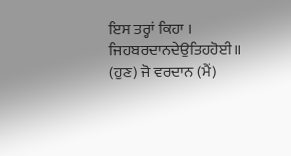ਇਸ ਤਰ੍ਹਾਂ ਕਿਹਾ ।
ਜਿਹਬਰਦਾਨਦੇਉਤਿਹਹੋਈ॥
(ਹੁਣ) ਜੋ ਵਰਦਾਨ (ਮੈਂ)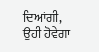ਦਿਆਂਗੀ, ਉਹੀ ਹੋਵੇਗਾ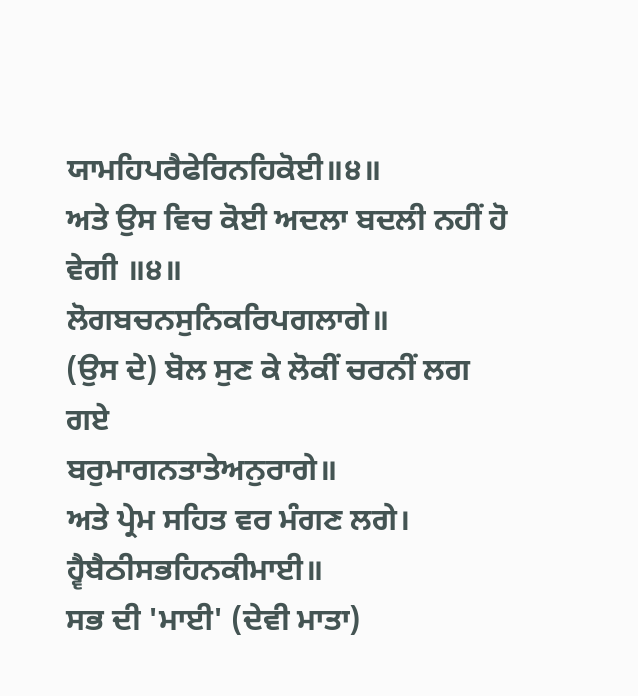ਯਾਮਹਿਪਰੈਫੇਰਿਨਹਿਕੋਈ॥੪॥
ਅਤੇ ਉਸ ਵਿਚ ਕੋਈ ਅਦਲਾ ਬਦਲੀ ਨਹੀਂ ਹੋ ਵੇਗੀ ॥੪॥
ਲੋਗਬਚਨਸੁਨਿਕਰਿਪਗਲਾਗੇ॥
(ਉਸ ਦੇ) ਬੋਲ ਸੁਣ ਕੇ ਲੋਕੀਂ ਚਰਨੀਂ ਲਗ ਗਏ
ਬਰੁਮਾਗਨਤਾਤੇਅਨੁਰਾਗੇ॥
ਅਤੇ ਪ੍ਰੇਮ ਸਹਿਤ ਵਰ ਮੰਗਣ ਲਗੇ।
ਹ੍ਵੈਬੈਠੀਸਭਹਿਨਕੀਮਾਈ॥
ਸਭ ਦੀ 'ਮਾਈ' (ਦੇਵੀ ਮਾਤਾ)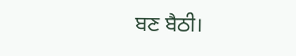ਬਣ ਬੈਠੀ।